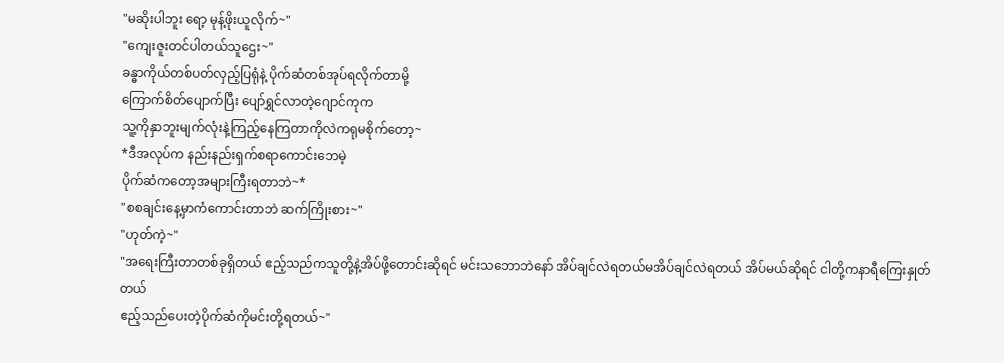"မဆိုးပါဘူး ရော့ မုန့်ဖိုးယူလိုက်~"
"ကျေးဇူးတင်ပါတယ်သူဌေး~"
ခန္ဓာကိုယ်တစ်ပတ်လှည့်ပြရုံနဲ့ ပိုက်ဆံတစ်အုပ်ရလိုက်တာမို့
ကြောက်စိတ်ပျောက်ပြီး ပျော်ရွှင်လာတဲ့ဂျောင်ကုက
သူ့ကိုနှာဘူးမျက်လုံးနဲ့ကြည့်နေကြတာကိုလဲကရုမစိုက်တော့~
*ဒီအလုပ်က နည်းနည်းရှက်စရာကောင်းဘေမဲ့
ပိုက်ဆံကတော့အများကြီးရတာဘဲ~*
"စစချင်းနေ့မှာကံကောင်းတာဘဲ ဆက်ကြိုးစား~"
"ဟုတ်ကဲ့~"
"အရေးကြီးတာတစ်ခုရှိတယ် ဧည့်သည်ကသူတို့နဲ့အိပ်ဖို့တောင်းဆိုရင် မင်းသဘောဘဲနော် အိပ်ချင်လဲရတယ်မအိပ်ချင်လဲရတယ် အိပ်မယ်ဆိုရင် ငါတို့ကနာရီကြေးနှုတ်တယ်
ဧည့်သည်ပေးတဲ့ပိုက်ဆံကိုမင်းတို့ရတယ်~"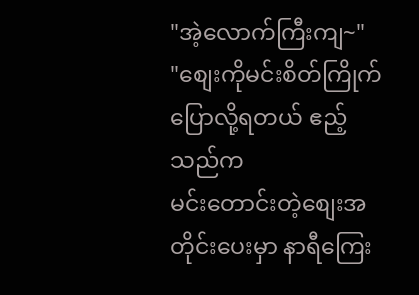"အဲ့လောက်ကြီးကျ~"
"စျေးကိုမင်းစိတ်ကြိုက်ပြောလို့ရတယ် ဧည့်သည်က
မင်းတောင်းတဲ့စျေးအတိုင်းပေးမှာ နာရီကြေး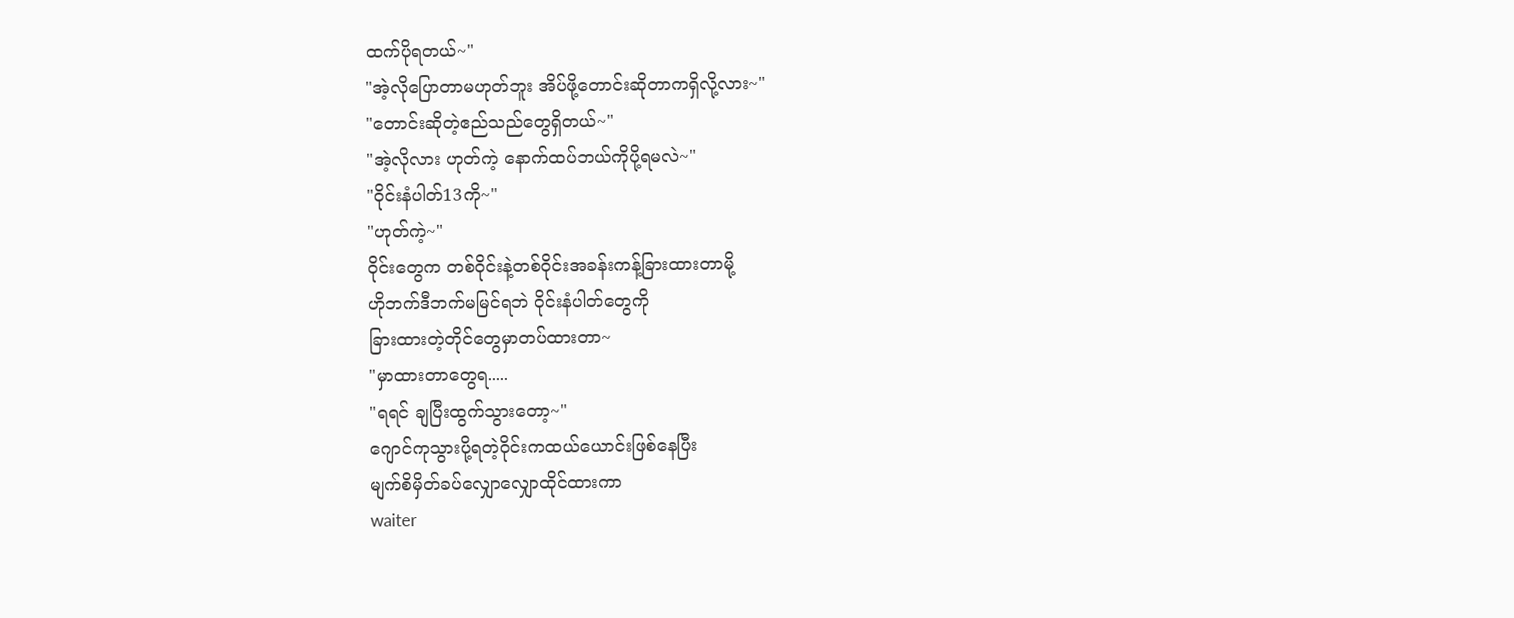ထက်ပိုရတယ်~"
"အဲ့လိုပြောတာမဟုတ်ဘူး အိပ်ဖို့တောင်းဆိုတာကရှိလို့လား~"
"တောင်းဆိုတဲ့ဧည်သည်တွေရှိတယ်~"
"အဲ့လိုလား ဟုတ်ကဲ့ နောက်ထပ်ဘယ်ကိုပို့ရမလဲ~"
"ဝိုင်းနံပါတ်13ကို~"
"ဟုတ်ကဲ့~"
ဝိုင်းတွေက တစ်ဝိုင်းနဲ့တစ်ဝိုင်းအခန်းကန့်ခြားထားတာမို့
ဟိုဘက်ဒီဘက်မမြင်ရဘဲ ဝိုင်းနံပါတ်တွေကို
ခြားထားတဲ့တိုင်တွေမှာတပ်ထားတာ~
"မှာထားတာတွေရ.....
"ရရင် ချပြီးထွက်သွားတော့~"
ဂျောင်ကုသွားပို့ရတဲ့ဝိုင်းကထယ်ယောင်းဖြစ်နေပြီး
မျက်စိမှိတ်ခပ်လျှောလျှောထိုင်ထားကာ
waiter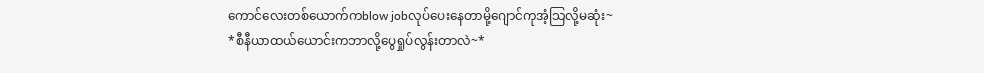ကောင်လေးတစ်ယောက်ကblow jobလုပ်ပေးနေတာမို့ဂျောင်ကုအံ့သြလို့မဆုံး~
*စီနီယာထယ်ယောင်းကဘာလို့ပွေရှုပ်လွန်းတာလဲ~*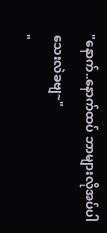"နောက်..နောက်ထပ် ဘာများလိုအပ်ပါသေးလဲခဗျ~"
"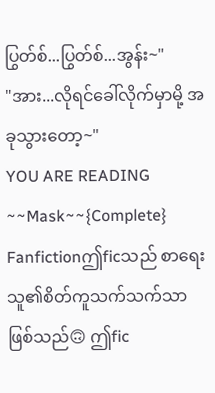ပြွတ်စ်...ပြွတ်စ်...အွန်း~"
"အား...လိုရင်ခေါ်လိုက်မှာမို့ အခုသွားတော့~"
YOU ARE READING
~~Mask~~{Complete}
Fanfictionဤficသည် စာရေးသူ၏စိတ်ကူသက်သက်သာဖြစ်သည်🙃 ဤfic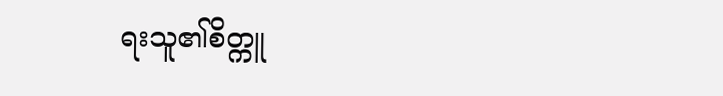ရးသူ၏စိတ္ကူ